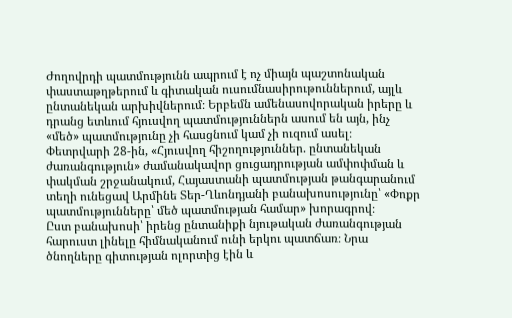Ժողովրդի պատմությունն ապրում է ոչ միայն պաշտոնական փաստաթղթերում և գիտական ուսումնասիրութուններում, այլև ընտանեկան արխիվներում։ Երբեմն ամենասովորական իրերը և դրանց ետևում հյուսվող պատմություններն ասում են այն, ինչ «մեծ» պատմությունը չի հասցնում կամ չի ուզում ասել։
Փետրվարի 28-ին, «Հյուսվող հիշողություններ. ընտանեկան ժառանգություն» ժամանակավոր ցուցադրության ամփոփման և փակման շրջանակում, Հայաստանի պատմության թանգարանում տեղի ունեցավ Արմինե Տեր-Ղևոնդյանի բանախոսությունը՝ «Փոքր պատմությունները՝ մեծ պատմության համար» խորագրով։
Ըստ բանախոսի՝ իրենց ընտանիքի նյութական ժառանգության հարուստ լինելը հիմնականում ունի երկու պատճառ։ Նրա ծնողները գիտության ոլորտից էին և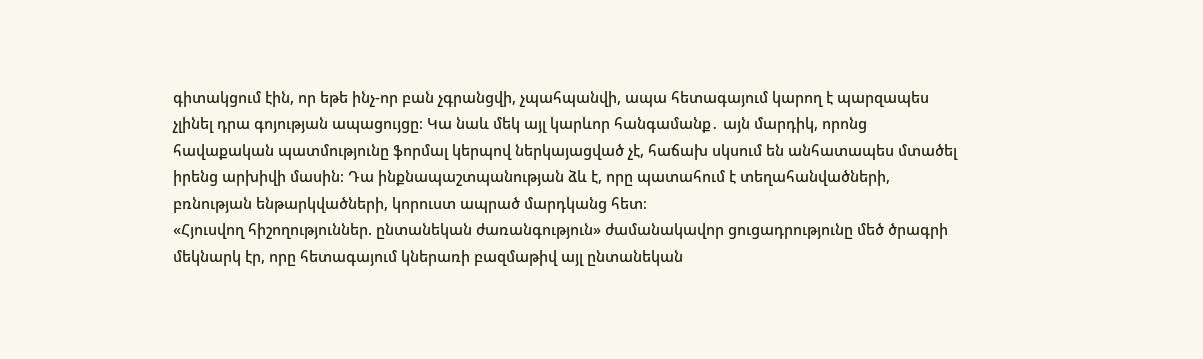գիտակցում էին, որ եթե ինչ-որ բան չգրանցվի, չպահպանվի, ապա հետագայում կարող է պարզապես չլինել դրա գոյության ապացույցը։ Կա նաև մեկ այլ կարևոր հանգամանք․ այն մարդիկ, որոնց հավաքական պատմությունը ֆորմալ կերպով ներկայացված չէ, հաճախ սկսում են անհատապես մտածել իրենց արխիվի մասին։ Դա ինքնապաշտպանության ձև է, որը պատահում է տեղահանվածների, բռնության ենթարկվածների, կորուստ ապրած մարդկանց հետ։
«Հյուսվող հիշողություններ. ընտանեկան ժառանգություն» ժամանակավոր ցուցադրությունը մեծ ծրագրի մեկնարկ էր, որը հետագայում կներառի բազմաթիվ այլ ընտանեկան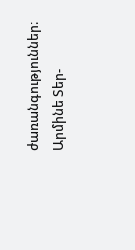ժառանգություններ։
Արմինե Տեր-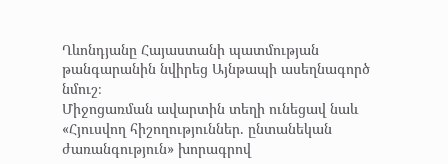Ղևոնդյանը Հայաստանի պատմության թանգարանին նվիրեց Այնթապի ասեղնագործ նմուշ։
Միջոցառման ավարտին տեղի ունեցավ նաև «Հյուսվող հիշողություններ. ընտանեկան ժառանգություն» խորագրով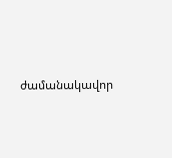ժամանակավոր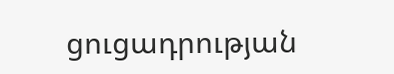ցուցադրության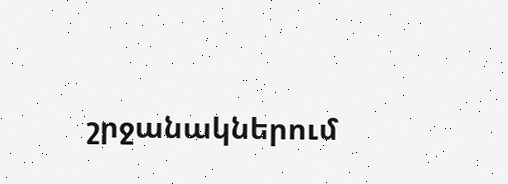շրջանակներում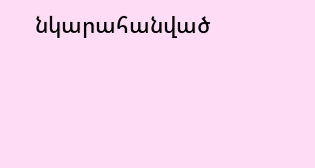նկարահանված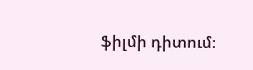ֆիլմի դիտում։